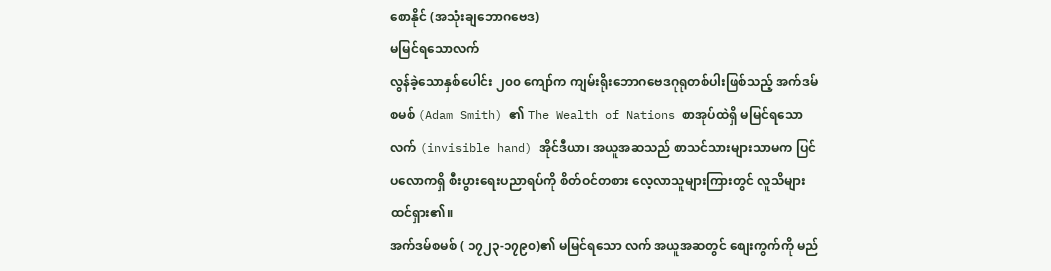စောနိုင် (အသုံးချဘောဂဗေဒ)
မမြင်ရသောလက်
လွန်ခဲ့သောနှစ်ပေါင်း ၂၀၀ ကျော်က ကျမ်းရိုးဘောဂဗေဒဂုရုတစ်ပါးဖြစ်သည့် အက်ဒမ်စမစ် (Adam Smith) ၏ The Wealth of Nations စာအုပ်ထဲရှိ မမြင်ရသောလက် (invisible hand) အိုင်ဒီယာ၊ အယူအဆသည် စာသင်သားများသာမက ပြင်ပလောကရှိ စီးပွားရေးပညာရပ်ကို စိတ်ဝင်တစား လေ့လာသူများကြားတွင် လူသိများ ထင်ရှား၏။
အက်ဒမ်စမစ် ( ၁၇၂၃-၁၇၉၀)၏ မမြင်ရသော လက် အယူအဆတွင် စျေးကွက်ကို မည်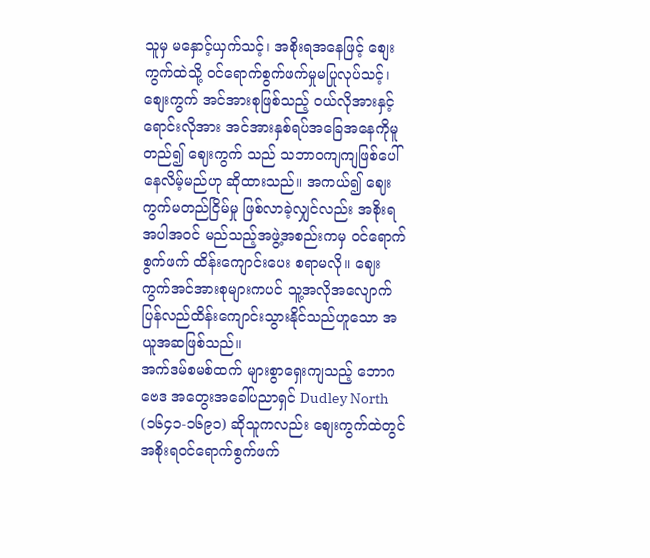သူမှ မနှောင့်ယှက်သင့်၊ အစိုးရအနေဖြင့် စျေးကွက်ထဲသို့ ဝင်ရောက်စွက်ဖက်မှုမပြုလုပ်သင့်၊ စျေးကွက် အင်အားစုဖြစ်သည့် ဝယ်လိုအားနှင့် ရောင်းလိုအား အင်အားနှစ်ရပ်အခြေအနေကိုမူတည်၍ ဈေးကွက် သည် သဘာဝကျကျဖြစ်ပေါ်နေလိမ့်မည်ဟု ဆိုထားသည်။ အကယ်၍ ဈေးကွက်မတည်ငြိမ်မှု ဖြစ်လာခဲ့လျှင်လည်း အစိုးရအပါအဝင် မည်သည့်အဖွဲ့အစည်းကမှ ဝင်ရောက်စွက်ဖက် ထိန်းကျောင်းပေး စရာမလို။ ဈေးကွက်အင်အားစုများကပင် သူ့အလိုအလျောက် ပြန်လည်ထိန်းကျောင်းသွားနိုင်သည်ဟူသော အယူအဆဖြစ်သည်။
အက်ဒမ်စမစ်ထက် များစွာရှေးကျသည့် ဘောဂဗေဒ အတွေးအခေါ်ပညာရှင် Dudley North (၁၆၄၁-၁၆၉၁) ဆိုသူကလည်း စျေးကွက်ထဲတွင် အစိုးရဝင်ရောက်စွက်ဖက်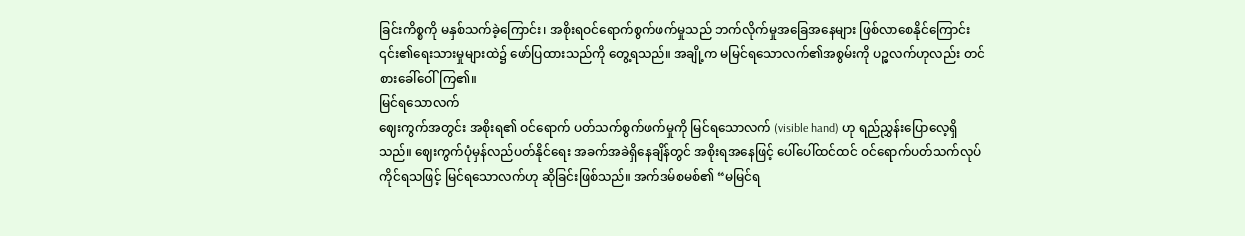ခြင်းကိစ္စကို မနှစ်သက်ခဲ့ကြောင်း၊ အစိုးရဝင်ရောက်စွက်ဖက်မှုသည် ဘက်လိုက်မှုအခြေအနေများ ဖြစ်လာစေနိုင်ကြောင်း ၎င်း၏ရေးသားမှုများထဲ၌ ဖော်ပြထားသည်ကို တွေ့ရသည်။ အချို့က မမြင်ရသောလက်၏အစွမ်းကို ပဉ္ဓလက်ဟုလည်း တင်စားခေါ်ဝေါ်ကြ၏။
မြင်ရသောလက်
ဈေးကွက်အတွင်း အစိုးရ၏ ဝင်ရောက် ပတ်သက်စွက်ဖက်မှုကို မြင်ရသောလက် (visible hand) ဟု ရည်ညွှန်းပြောလေ့ရှိသည်။ ဈေးကွက်ပုံမှန်လည်ပတ်နိုင်ရေး အခက်အခဲရှိနေချိန်တွင် အစိုးရအနေဖြင့် ပေါ်ပေါ်ထင်ထင် ဝင်ရောက်ပတ်သက်လုပ်ကိုင်ရသဖြင့် မြင်ရသောလက်ဟု ဆိုခြင်းဖြစ်သည်။ အက်ဒမ်စမစ်၏ “မမြင်ရ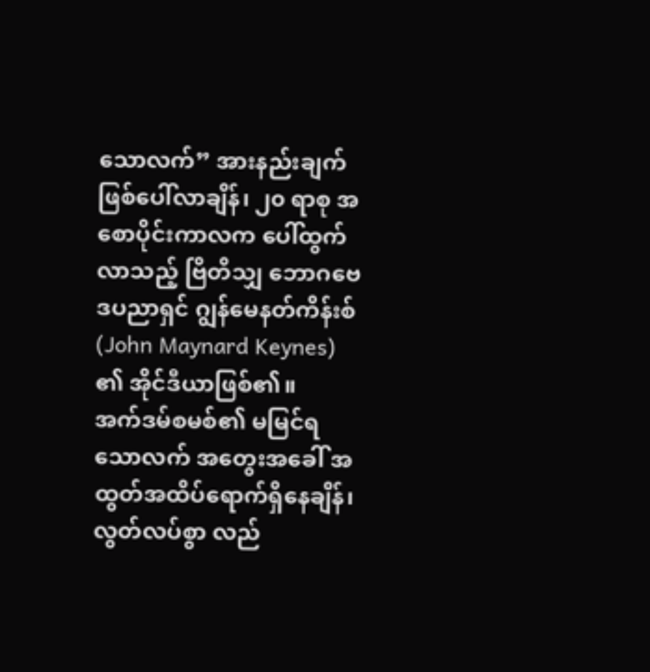သောလက်” အားနည်းချက်ဖြစ်ပေါ်လာချိန်၊ ၂၀ ရာစု အစောပိုင်းကာလက ပေါ်ထွက်လာသည့် ဗြိတိသျှ ဘောဂဗေဒပညာရှင် ဂျွန်မေနတ်ကိန်းစ် (John Maynard Keynes) ၏ အိုင်ဒီယာဖြစ်၏။
အက်ဒမ်စမစ်၏ မမြင်ရသောလက် အတွေးအခေါ် အထွတ်အထိပ်ရောက်ရှိနေချိန်၊ လွတ်လပ်စွာ လည်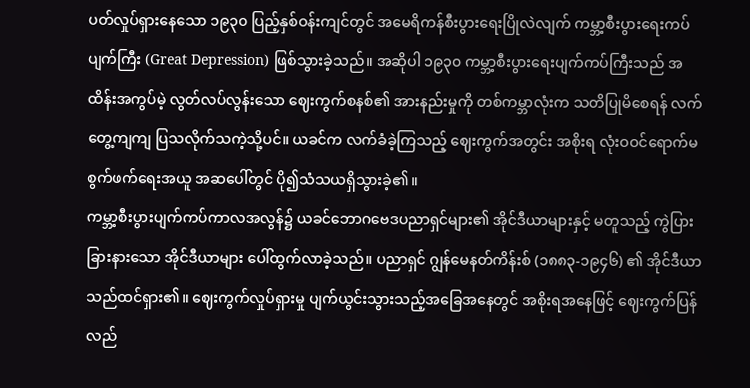ပတ်လှုပ်ရှားနေသော ၁၉၃၀ ပြည့်နှစ်ဝန်းကျင်တွင် အမေရိကန်စီးပွားရေးပြိုလဲလျက် ကမ္ဘာ့စီးပွားရေးကပ်ပျက်ကြီး (Great Depression) ဖြစ်သွားခဲ့သည်။ အဆိုပါ ၁၉၃၀ ကမ္ဘာ့စီးပွားရေးပျက်ကပ်ကြီးသည် အထိန်းအကွပ်မဲ့ လွတ်လပ်လွန်းသော ဈေးကွက်စနစ်၏ အားနည်းမှုကို တစ်ကမ္ဘာလုံးက သတိပြုမိစေရန် လက်တွေ့ကျကျ ပြသလိုက်သကဲ့သို့ပင်။ ယခင်က လက်ခံခဲ့ကြသည့် ဈေးကွက်အတွင်း အစိုးရ လုံးဝဝင်ရောက်မစွက်ဖက်ရေးအယူ အဆပေါ်တွင် ပို၍သံသယရှိသွားခဲ့၏။
ကမ္ဘာ့စီးပွားပျက်ကပ်ကာလအလွန်၌ ယခင်ဘောဂဗေဒပညာရှင်များ၏ အိုင်ဒီယာများနှင့် မတူသည့် ကွဲပြားခြားနားသော အိုင်ဒီယာများ ပေါ်ထွက်လာခဲ့သည်။ ပညာရှင် ဂျွန်မေနတ်ကိန်းစ် (၁၈၈၃-၁၉၄၆) ၏ အိုင်ဒီယာသည်ထင်ရှား၏။ ဈေးကွက်လှုပ်ရှားမှု ပျက်ယွင်းသွားသည့်အခြေအနေတွင် အစိုးရအနေဖြင့် ဈေးကွက်ပြန်လည်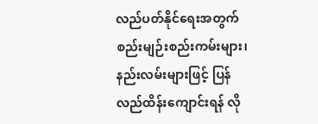လည်ပတ်နိုင်ရေးအတွက် စည်းမျဉ်းစည်းကမ်းများ၊ နည်းလမ်းများဖြင့် ပြန်လည်ထိန်းကျောင်းရန် လို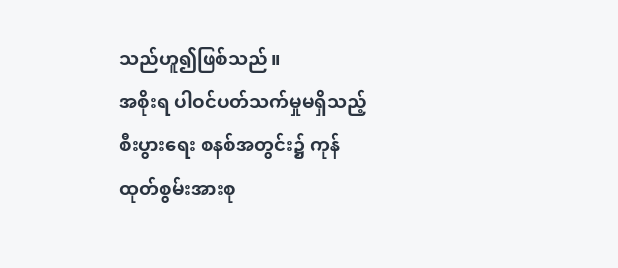သည်ဟူ၍ဖြစ်သည်။
အစိုးရ ပါဝင်ပတ်သက်မှုမရှိသည့် စီးပွားရေး စနစ်အတွင်း၌ ကုန်ထုတ်စွမ်းအားစု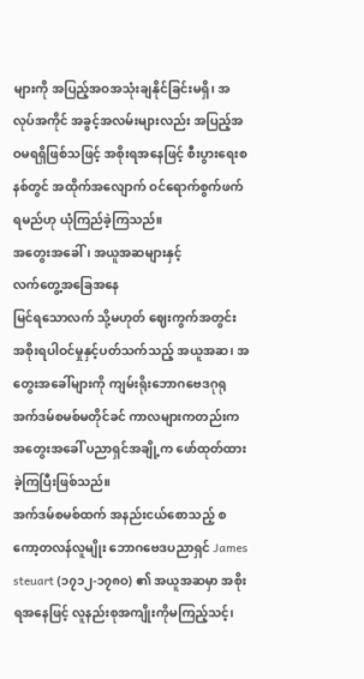များကို အပြည့်အဝအသုံးချနိုင်ခြင်းမရှိ၊ အလုပ်အကိုင် အခွင့်အလမ်းများလည်း အပြည့်အဝမရရှိဖြစ်သဖြင့် အစိုးရအနေဖြင့် စီးပွားရေးစနစ်တွင် အထိုက်အလျောက် ဝင်ရောက်စွက်ဖက်ရမည်ဟု ယုံကြည်ခဲ့ကြသည်။
အတွေးအခေါ်၊ အယူအဆများနှင့်
လက်တွေ့အခြေအနေ
မြင်ရသောလက် သို့မဟုတ် ဈေးကွက်အတွင်း အစိုးရပါဝင်မှုနှင့်ပတ်သက်သည့် အယူအဆ၊ အတွေးအခေါ်များကို ကျမ်းရိုးဘောဂဗေဒဂုရု အက်ဒမ်စမစ်မတိုင်ခင် ကာလများကတည်းက အတွေးအခေါ် ပညာရှင်အချို့က ဖော်ထုတ်ထားခဲ့ကြပြီးဖြစ်သည်။
အက်ဒမ်စမစ်ထက် အနည်းငယ်စောသည့် စကော့တလန်လူမျိုး ဘောဂဗေဒပညာရှင် James steuart (၁၇၁၂-၁၇၈ဝ) ၏ အယူအဆမှာ အစိုးရအနေဖြင့် လူနည်းစုအကျိုးကိုမကြည့်သင့်၊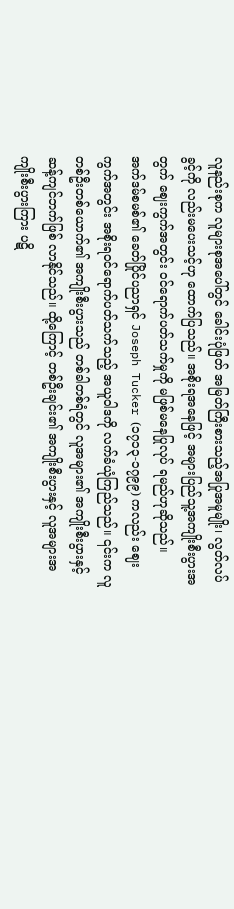လူနည်းစုက လူများစုအပေါ်တွင် ခေါင်းပုံဖြတ် အမြတ်ကြီးစားသည့်အပြုအမူမျိုး၊ လွတ်လပ်ခွင့်ကို လည်းမပေးသင့်ဟု ထောက်ပြသည်။ အစိုးရအနေဖြင့် အများပြည်သူ့အကျိုးစီးပွားအတွက် ဈေးကွက်အတွင်း ဝင်ရောက်ပတ်သက်မှုကို မဖြစ်မနေပြုလုပ် ရမည်ဟုဆိုသည်။
အက်ဒမ်စမစ်၏ ခေတ်ပြိုင်ပညာရှင် Joseph Tucker (၁၇၁၃-၁၇၉၉) ကလည်း ဈေးကွက်အတွင်း အစိုးရဝင်ရောက်ပတ်သက်သည့် အယူဝါဒကို လက်ခံယုံကြည်သည်။ ၎င်းက လူတစ်ဦးတစ်ယောက်၏ အကျိုးစီးပွားသည် တစ်ခါတစ်ရံတွင် လူအများ၏ အကျိုးစီးပွားနှင့် ဆန့်ကျင်ဘက်ဖြစ် လာနိုင်သည်။ ထို့ကြောင့် တစ်ဦးချင်း၏ အကျိုးစီးပွားနှင့် လူအများအကျိုးစီးပွားကြား ပဋိ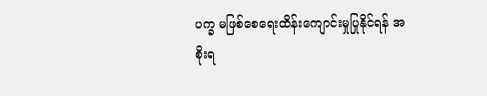ပက္ခ မဖြစ်စေရေးထိန်းကျောင်းမှုပြုနိုင်ရန် အစိုးရ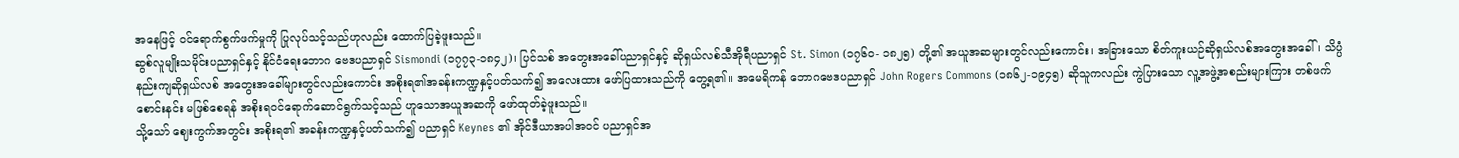အနေဖြင့် ဝင်ရောက်စွက်ဖက်မှုကို ပြုလုပ်သင့်သည်ဟုလည်း ထောက်ပြခဲ့ဖူးသည်။
ဆွစ်လူမျိုးသမိုင်းပညာရှင်နှင့် နိုင်ငံရေးဘောဂ ဗေဒပညာရှင် Sismondi (၁၇၇၃-၁၈၄၂)၊ ပြင်သစ် အတွေးအခေါ်ပညာရှင်နှင့် ဆိုရှယ်လစ်သီအိုရီပညာရှင် St. Simon (၁၇၆ဝ- ၁၈၂၅) တို့၏ အယူအဆများတွင်လည်းကောင်း၊ အခြားသော စိတ်ကူးယဉ်ဆိုရှယ်လစ်အတွေးအခေါ်၊ သိပ္ပံနည်းကျဆိုရှယ်လစ် အတွေးအခေါ်များတွင်လည်းကောင်း အစိုးရ၏အခန်းကဏ္ဍနှင့်ပတ်သက်၍ အလေးထား ဖော်ပြထားသည်ကို တွေ့ရ၏။ အမေရိကန် ဘောဂဗေဒပညာရှင် John Rogers Commons (၁၈၆၂-၁၉၄၅) ဆိုသူကလည်း ကွဲပြားသော လူ့အဖွဲ့အစည်းများကြား တစ်ဖက်စောင်းနင်း မဖြစ်စေရန် အစိုးရဝင်ရောက်ဆောင်ရွက်သင့်သည် ဟူသောအယူအဆကို ဖော်ထုတ်ခဲ့ဖူးသည်။
သို့သော် ဈေးကွက်အတွင်း အစိုးရ၏ အခန်းကဏ္ဍနှင့်ပတ်သက်၍ ပညာရှင် Keynes ၏ အိုင်ဒီယာအပါအဝင် ပညာရှင်အ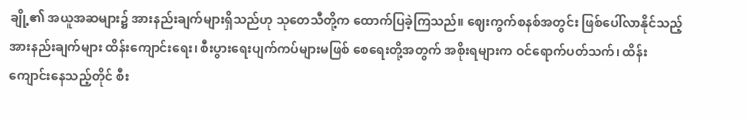ချို့၏ အယူအဆများ၌ အားနည်းချက်များရှိသည်ဟု သုတေသီတို့က ထောက်ပြခဲ့ကြသည်။ ဈေးကွက်စနစ်အတွင်း ဖြစ်ပေါ်လာနိုင်သည့် အားနည်းချက်များ ထိန်းကျောင်းရေး၊ စီးပွားရေးပျက်ကပ်များမဖြစ် စေရေးတို့အတွက် အစိုးရများက ဝင်ရောက်ပတ်သက်၊ ထိန်းကျောင်းနေသည့်တိုင် စီး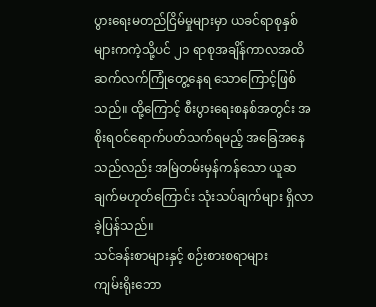ပွားရေးမတည်ငြိမ်မှုများမှာ ယခင်ရာစုနှစ်များကကဲ့သို့ပင် ၂၁ ရာစုအချိန်ကာလအထိ ဆက်လက်ကြုံတွေ့နေရ သောကြောင့်ဖြစ်သည်။ ထို့ကြောင့် စီးပွားရေးစနစ်အတွင်း အစိုးရဝင်ရောက်ပတ်သက်ရမည့် အခြေအနေသည်လည်း အမြဲတမ်းမှန်ကန်သော ယူဆချက်မဟုတ်ကြောင်း သုံးသပ်ချက်များ ရှိလာခဲ့ပြန်သည်။
သင်ခန်းစာများနှင့် စဉ်းစားစရာများ
ကျမ်းရိုးဘော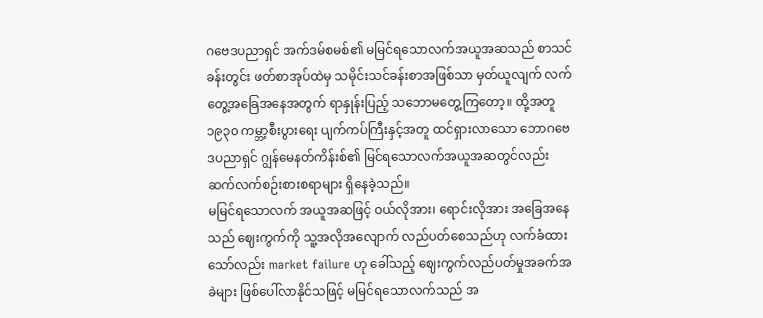ဂဗေဒပညာရှင် အက်ဒမ်စမစ်၏ မမြင်ရသောလက်အယူအဆသည် စာသင်ခန်းတွင်း ဖတ်စာအုပ်ထဲမှ သမိုင်းသင်ခန်းစာအဖြစ်သာ မှတ်ယူလျက် လက်တွေ့အခြေအနေအတွက် ရာနှုန်းပြည့် သဘောမတွေ့ကြတော့။ ထို့အတူ ၁၉၃၀ ကမ္ဘာ့စီးပွားရေး ပျက်ကပ်ကြီးနှင့်အတူ ထင်ရှားလာသော ဘောဂဗေဒပညာရှင် ဂျွန်မေနတ်ကိန်းစ်၏ မြင်ရသောလက်အယူအဆတွင်လည်း ဆက်လက်စဉ်းစားစရာများ ရှိနေခဲ့သည်။
မမြင်ရသောလက် အယူအဆဖြင့် ဝယ်လိုအား၊ ရောင်းလိုအား အခြေအနေသည် ဈေးကွက်ကို သူ့အလိုအလျောက် လည်ပတ်စေသည်ဟု လက်ခံထားသော်လည်း market failure ဟု ခေါ်သည့် ဈေးကွက်လည်ပတ်မှုအခက်အခဲများ ဖြစ်ပေါ်လာနိုင်သဖြင့် မမြင်ရသောလက်သည် အ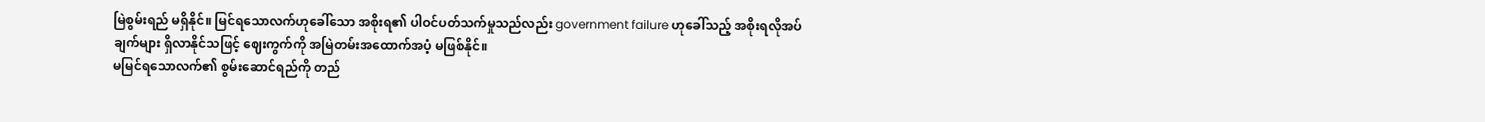မြဲစွမ်းရည် မရှိနိုင်။ မြင်ရသောလက်ဟုခေါ်သော အစိုးရ၏ ပါဝင်ပတ်သက်မှုသည်လည်း government failure ဟုခေါ်သည့် အစိုးရလိုအပ်ချက်များ ရှိလာနိုင်သဖြင့် ဈေးကွက်ကို အမြဲတမ်းအထောက်အပံ့ မဖြစ်နိုင်။
မမြင်ရသောလက်၏ စွမ်းဆောင်ရည်ကို တည်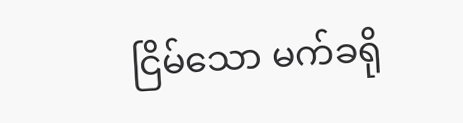ငြိမ်သော မက်ခရို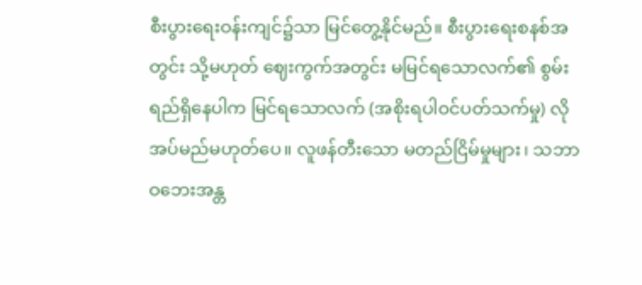စီးပွားရေးဝန်းကျင်၌သာ မြင်တွေ့နိုင်မည်။ စီးပွားရေးစနစ်အတွင်း သို့မဟုတ် ဈေးကွက်အတွင်း မမြင်ရသောလက်၏ စွမ်းရည်ရှိနေပါက မြင်ရသောလက် (အစိုးရပါဝင်ပတ်သက်မှု) လိုအပ်မည်မဟုတ်ပေ။ လူဖန်တီးသော မတည်ငြိမ်မှုများ၊ သဘာဝဘေးအန္တ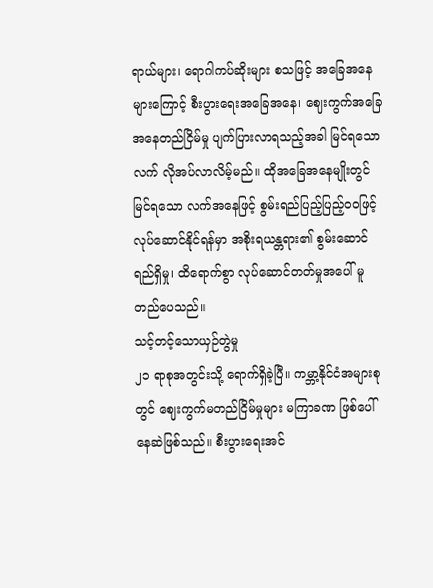ရာယ်များ၊ ရောဂါကပ်ဆိုးများ စသဖြင့် အခြေအနေများကြောင့် စီးပွားရေးအခြေအနေ၊ ဈေးကွက်အခြေအနေတည်ငြိမ်မှု ပျက်ပြားလာရသည့်အခါ မြင်ရသောလက် လိုအပ်လာလိမ့်မည်။ ထိုအခြေအနေမျိုးတွင် မြင်ရသော လက်အနေဖြင့် စွမ်းရည်ပြည့်ပြည့်ဝဝဖြင့် လုပ်ဆောင်နိုင်ရန်မှာ အစိုးရယန္တရား၏ စွမ်းဆောင်ရည်ရှိမှု၊ ထိရောက်စွာ လုပ်ဆောင်တတ်မှုအပေါ် မူတည်ပေသည်။
သင့်တင့်သောယှဉ်တွဲမှု
၂၁ ရာစုအတွင်းသို့ ရောက်ရှိခဲ့ပြီ။ ကမ္ဘာ့နိုင်ငံအများစုတွင် ဈေးကွက်မတည်ငြိမ်မှုများ မကြာခဏ ဖြစ်ပေါ်နေဆဲဖြစ်သည်။ စီးပွားရေးအင်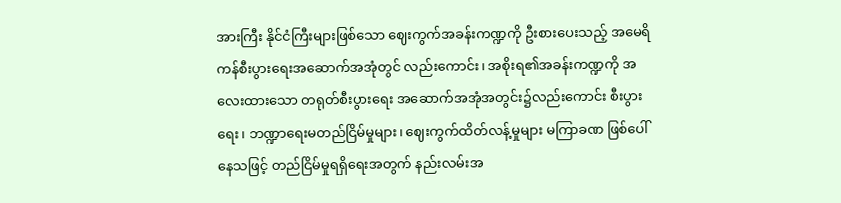အားကြီး နိုင်ငံကြီးများဖြစ်သော ဈေးကွက်အခန်းကဏ္ဍကို ဦးစားပေးသည့် အမေရိကန်စီးပွားရေးအဆောက်အအုံတွင် လည်းကောင်း၊ အစိုးရ၏အခန်းကဏ္ဍကို အလေးထားသော တရုတ်စီးပွားရေး အဆောက်အအုံအတွင်း၌လည်းကောင်း စီးပွားရေး၊ ဘဏ္ဍာရေးမတည်ငြိမ်မှုများ၊ ဈေးကွက်ထိတ်လန့်မှုများ မကြာခဏ ဖြစ်ပေါ်နေသဖြင့် တည်ငြိမ်မှုရရှိရေးအတွက် နည်းလမ်းအ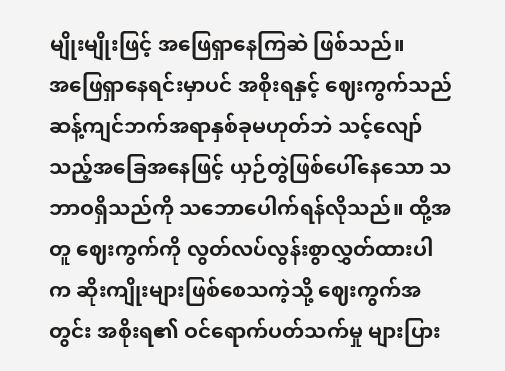မျိုးမျိုးဖြင့် အဖြေရှာနေကြဆဲ ဖြစ်သည်။
အဖြေရှာနေရင်းမှာပင် အစိုးရနှင့် ဈေးကွက်သည် ဆန့်ကျင်ဘက်အရာနှစ်ခုမဟုတ်ဘဲ သင့်လျော်သည့်အခြေအနေဖြင့် ယှဉ်တွဲဖြစ်ပေါ်နေသော သဘာဝရှိသည်ကို သဘောပေါက်ရန်လိုသည်။ ထို့အတူ ဈေးကွက်ကို လွတ်လပ်လွန်းစွာလွှတ်ထားပါက ဆိုးကျိုးများဖြစ်စေသကဲ့သို့ ဈေးကွက်အတွင်း အစိုးရ၏ ဝင်ရောက်ပတ်သက်မှု များပြား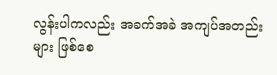လွန်းပါကလည်း အခက်အခဲ အကျပ်အတည်းများ ဖြစ်စေ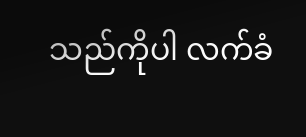သည်ကိုပါ လက်ခံ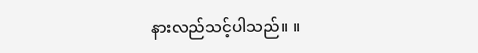နားလည်သင့်ပါသည်။ ။